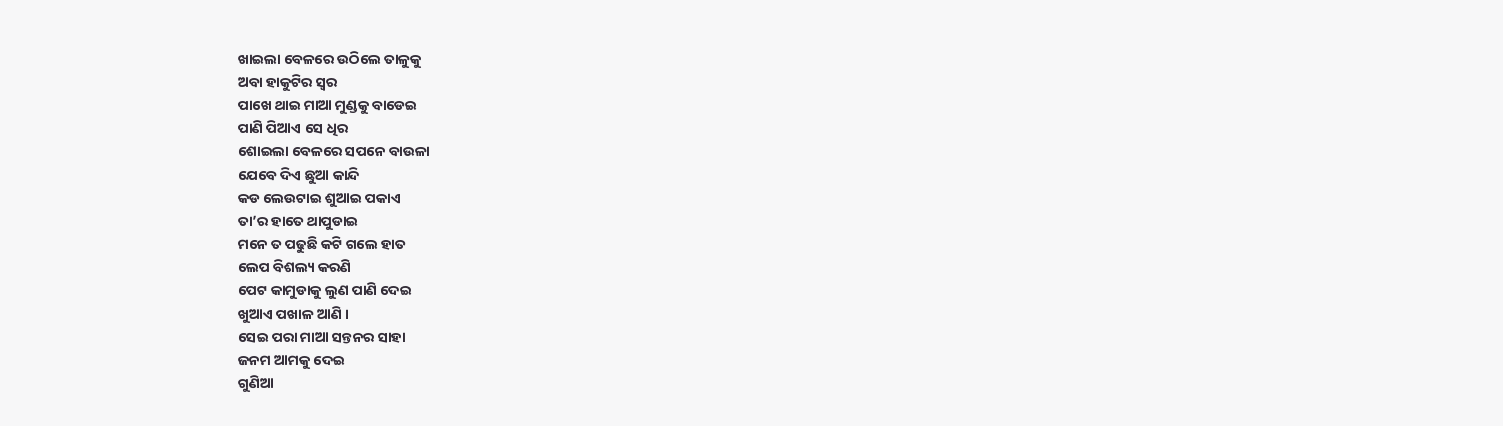ଖାଇଲା ବେଳରେ ଉଠିଲେ ତାଳୁକୁ
ଅବା ହାକୁଟିର ସ୍ବର
ପାଖେ ଥାଇ ମାଆ ମୁଣ୍ଡକୁ ବାଡେଇ
ପାଣି ପିଆଏ ସେ ଧିର
ଶୋଇଲା ବେଳରେ ସପନେ ବାଉଳା
ଯେବେ ଦିଏ ଛୁଆ କାନ୍ଦି
କଡ ଲେଉଟାଇ ଶୁଆଇ ପକାଏ
ତା’ର ହାତେ ଥାପୁଡାଇ
ମନେ ତ ପଢୁଛି କଟି ଗଲେ ହାତ
ଲେପ ବିଶଲ୍ୟ କରଣି
ପେଟ କାମୁଡାକୁ ଲୁଣ ପାଣି ଦେଇ
ଖୁଆଏ ପଖାଳ ଆଣି ।
ସେଇ ପରା ମାଆ ସନ୍ତନର ସାହା
ଜନମ ଆମକୁ ଦେଇ
ଗୁଣିଆ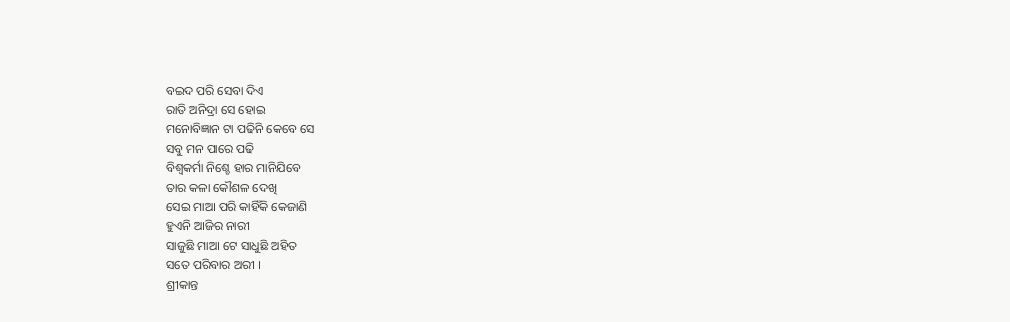ବଇଦ ପରି ସେବା ଦିଏ
ରାତି ଅନିଦ୍ରା ସେ ହୋଇ
ମନୋବିଜ୍ଞାନ ଟା ପଢିନି କେବେ ସେ
ସବୁ ମନ ପାରେ ପଢି
ବିଶ୍ଵକର୍ମା ନିଶ୍ଚେ ହାର ମାନିଯିବେ
ତାର କଳା କୌଶଳ ଦେଖି
ସେଇ ମାଆ ପରି କାହିଁକି କେଜାଣି
ହୁଏନି ଆଜିର ନାରୀ
ସାଜୁଛି ମାଆ ଟେ ସାଧୁଛି ଅହିତ
ସତେ ପରିବାର ଅରୀ ।
ଶ୍ରୀକାନ୍ତ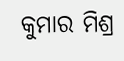କୁମାର ମିଶ୍ର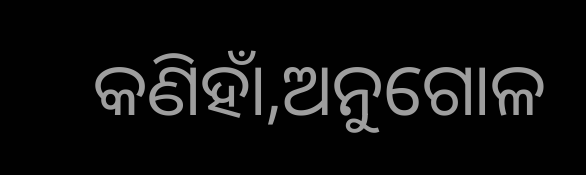କଣିହାଁ,ଅନୁଗୋଳ